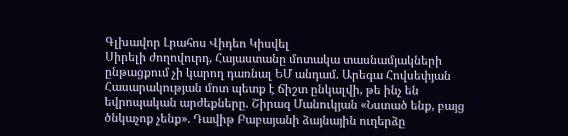Գլխավոր Լրահոս Վիդեո Կիսվել
Սիրելի ժողովուրդ, Հայաստանը մոտակա տասնամյակների ընթացքում չի կարող դառնալ ԵՄ անդամ. Արեգա Հովսեփյան Հասարակության մոտ պետք է ճիշտ ընկալվի, թե ինչ են եվրոպական արժեքները. Շիրազ Մանուկյան «Նստած ենք, բայց ծնկաչոք չենք». Դավիթ Բաբայանի ձայնային ուղերձը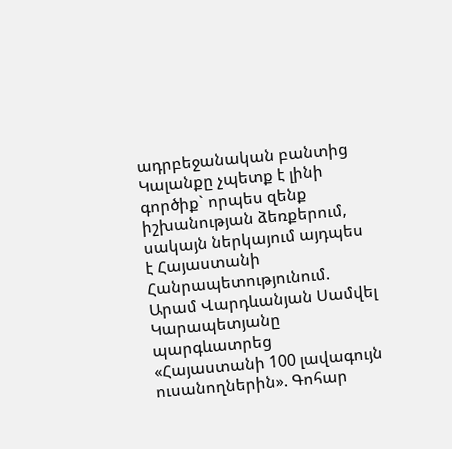ադրբեջանական բանտից Կալանքը չպետք է լինի գործիք` որպես զենք իշխանության ձեռքերում, սակայն ներկայում այդպես է Հայաստանի Հանրապետությունում. Արամ Վարդևանյան Սամվել Կարապետյանը պարգևատրեց «Հայաստանի 100 լավագույն ուսանողներին». Գոհար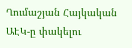Ղումաշյան Հայկական ԱԷԿ-ը փակելու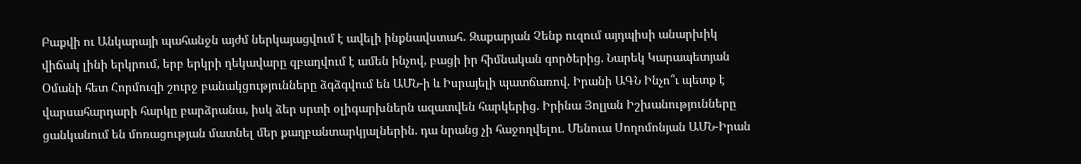Բաքվի ու Անկարայի պահանջն այժմ ներկայացվում է ավելի ինքնավստահ․ Զաքարյան Չենք ուզում այդպիսի անարխիկ վիճակ լինի երկրում, երբ երկրի ղեկավարը զբաղվում է ամեն ինչով, բացի իր հիմնական գործերից. Նարեկ Կարապետյան Օմանի հետ Հորմուզի շուրջ բանակցությունները ձգձգվում են ԱՄՆ-ի և Իսրայելի պատճառով. Իրանի ԱԳՆ Ինչո՞ւ պետք է վարսահարդարի հարկը բարձրանա, իսկ ձեր սրտի օլիգարխներն ազատվեն հարկերից. Իրինա Յոլյան Իշխանությունները ցանկանում են մոռացության մատնել մեր քաղբանտարկյալներին. դա նրանց չի հաջողվելու. Մենուա Սողոմոնյան ԱՄՆ-Իրան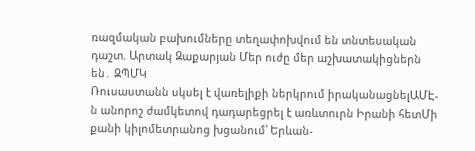ռազմական բախումները տեղափոխվում են տնտեսական դաշտ. Արտակ Զաքարյան Մեր ուժը մեր աշխատակիցներն են․ ԶՊՄԿ
Ռուսաստանն սկսել է վառելիքի ներկրում իրականացնելԱՄԷ-ն անորոշ ժամկետով դադարեցրել է առևտուրն Իրանի հետՄի քանի կիլոմետրանոց խցանում՝ Երևան-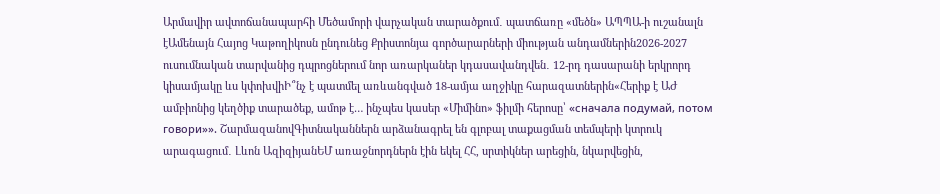Արմավիր ավտոճանապարհի Մեծամորի վարչական տարածքում․ պատճառը «մեծն» ԱՊՊԱ-ի ուշանալն էԱմենայն Հայոց Կաթողիկոսն ընդունեց Քրիստոնյա գործարարների միության անդամներին2026-2027 ուսումնական տարվանից դպրոցներում նոր առարկաներ կդասավանդվեն․ 12-րդ դասարանի երկրորդ կիսամյակը ևս կփոխվիԻ՞նչ է պատմել առևանգված 18-ամյա աղջիկը հարազատներին«Հերիք է ԱԺ ամբիոնից կեղծիք տարածեք, ամոթ է… ինչպես կասեր «Միմինո» ֆիլմի հերոսը՝ «сначала подумай, потом говори»». ՇարմազանովԳիտնականներն արձանագրել են գլոբալ տաքացման տեմպերի կտրուկ արագացում․ Լևոն ԱզիզիյանԵՄ առաջնորդներն էին եկել ՀՀ, սրտիկներ արեցին, նկարվեցին,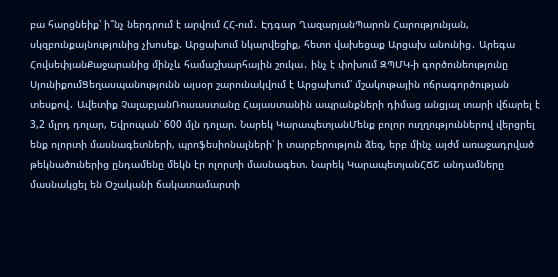բա հարցնեիք՝ ի՞նչ ներդրում է արվում ՀՀ-ում․ Էդգար ՂազարյանՊարոն Հարությունյան, սկզբունքայնությունից չխոսեք. Արցախում նկարվեցիք, հետո վախեցաք Արցախ անունից․ Արեգա ՀովսեփյանՔաջարանից մինչև համաշխարհային շուկա․ ինչ է փոխում ԶՊՄԿ-ի գործունեությունը ՍյունիքումՑեղասպանությունն այսօր շարունակվում է Արցախում՝ մշակութային ոճրագործության տեսքով․ Ավետիք ՉալաբյանՌուսաստանը Հայաստանին ապրանքների դիմաց անցյալ տարի վճարել է 3,2 մլրդ դոլար, Եվրոպան՝ 600 մլն դոլար. Նարեկ ԿարապետյանՄենք բոլոր ուղղություններով վերցրել ենք ոլորտի մասնագետների, պրոֆեսիոնալների՝ ի տարբերություն ձեզ, երբ մինչ այժմ առաջադրված թեկնածուներից ընդամենը մեկն էր ոլորտի մասնագետ. Նարեկ ԿարապետյանՀՃՇ անդամները մասնակցել են Օշականի ճակատամարտի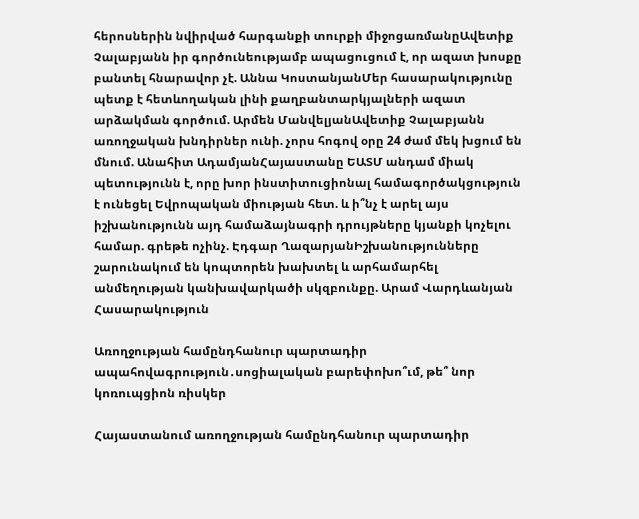հերոսներին նվիրված հարգանքի տուրքի միջոցառմանըԱվետիք Չալաբյանն իր գործունեությամբ ապացուցում է, որ ազատ խոսքը բանտել հնարավոր չէ. Աննա ԿոստանյանՄեր հասարակությունը պետք է հետևողական լինի քաղբանտարկյալների ազատ արձակման գործում. Արմեն ՄանվելյանԱվետիք Չալաբյանն առողջական խնդիրներ ունի. չորս հոգով օրը 24 ժամ մեկ խցում են մնում. Անահիտ ԱդամյանՀայաստանը ԵԱՏՄ անդամ միակ պետությունն է, որը խոր ինստիտուցիոնալ համագործակցություն է ունեցել Եվրոպական միության հետ. և ի՞նչ է արել այս իշխանությունն այդ համաձայնագրի դրույթները կյանքի կոչելու համար. գրեթե ոչինչ. Էդգար ՂազարյանԻշխանությունները շարունակում են կոպտորեն խախտել և արհամարհել անմեղության կանխավարկածի սկզբունքը. Արամ Վարդևանյան
Հասարակություն

Առողջության համընդհանուր պարտադիր ապահովագրություն․սոցիալական բարեփոխո՞ւմ, թե՞ նոր կոռուպցիոն ռիսկեր

Հայաստանում առողջության համընդհանուր պարտադիր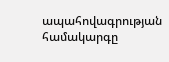ապահովագրության համակարգը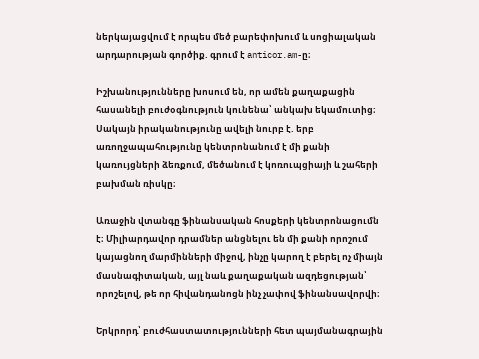ներկայացվում է որպես մեծ բարեփոխում և սոցիալական արդարության գործիք. գրում է anticor.am-ը։

Իշխանությունները խոսում են, որ ամեն քաղաքացին հասանելի բուժօգնություն կունենա՝ անկախ եկամուտից։ Սակայն իրականությունը ավելի նուրբ է. երբ առողջապահությունը կենտրոնանում է մի քանի կառույցների ձեռքում, մեծանում է կոռուպցիայի և շահերի բախման ռիսկը։

Առաջին վտանգը ֆինանսական հոսքերի կենտրոնացումն է։ Միլիարդավոր դրամներ անցնելու են մի քանի որոշում կայացնող մարմինների միջով, ինչը կարող է բերել ոչ միայն մասնագիտական, այլ նաև քաղաքական ազդեցության՝ որոշելով, թե որ հիվանդանոցն ինչ չափով ֆինանսավորվի։

Երկրորդ՝ բուժհաստատությունների հետ պայմանագրային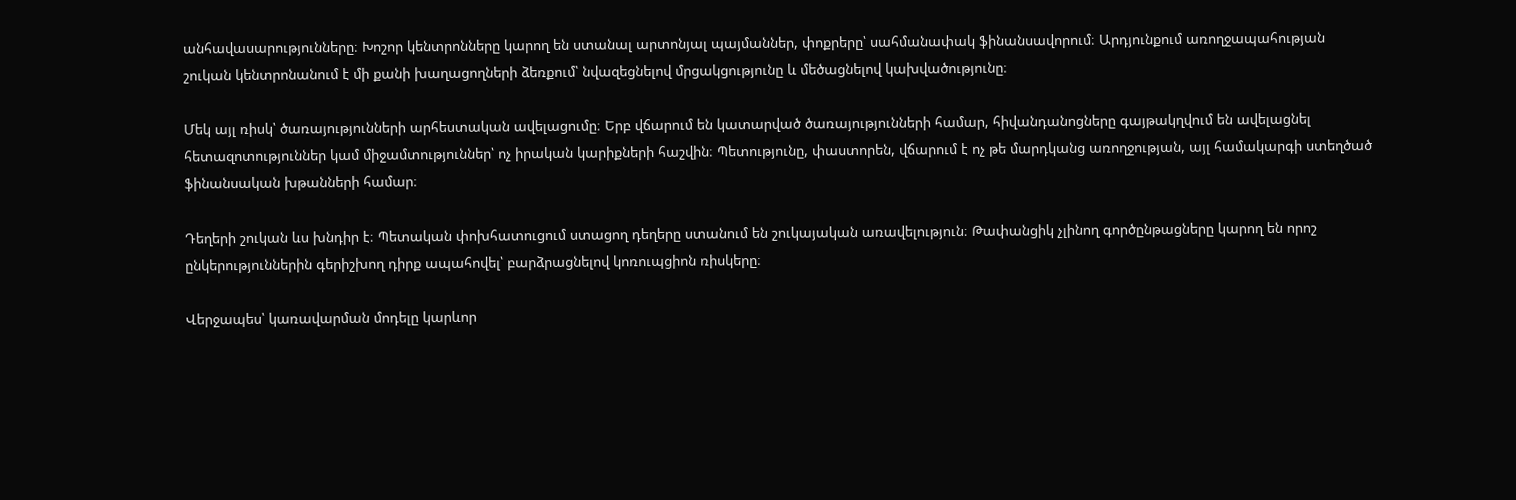անհավասարությունները։ Խոշոր կենտրոնները կարող են ստանալ արտոնյալ պայմաններ, փոքրերը՝ սահմանափակ ֆինանսավորում։ Արդյունքում առողջապահության շուկան կենտրոնանում է մի քանի խաղացողների ձեռքում՝ նվազեցնելով մրցակցությունը և մեծացնելով կախվածությունը։

Մեկ այլ ռիսկ՝ ծառայությունների արհեստական ավելացումը։ Երբ վճարում են կատարված ծառայությունների համար, հիվանդանոցները գայթակղվում են ավելացնել հետազոտություններ կամ միջամտություններ՝ ոչ իրական կարիքների հաշվին։ Պետությունը, փաստորեն, վճարում է ոչ թե մարդկանց առողջության, այլ համակարգի ստեղծած ֆինանսական խթանների համար։

Դեղերի շուկան ևս խնդիր է։ Պետական փոխհատուցում ստացող դեղերը ստանում են շուկայական առավելություն։ Թափանցիկ չլինող գործընթացները կարող են որոշ ընկերություններին գերիշխող դիրք ապահովել՝ բարձրացնելով կոռուպցիոն ռիսկերը։

Վերջապես՝ կառավարման մոդելը կարևոր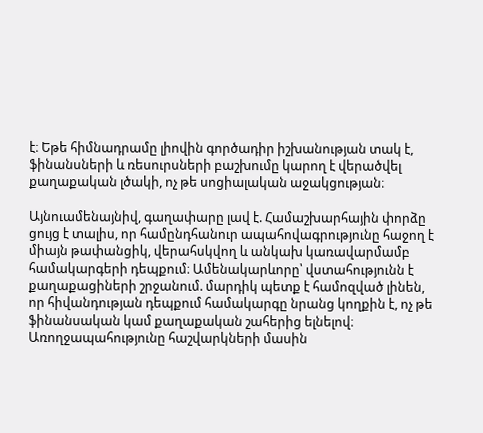է։ Եթե հիմնադրամը լիովին գործադիր իշխանության տակ է, ֆինանսների և ռեսուրսների բաշխումը կարող է վերածվել քաղաքական լծակի, ոչ թե սոցիալական աջակցության։

Այնուամենայնիվ, գաղափարը լավ է. Համաշխարհային փորձը ցույց է տալիս, որ համընդհանուր ապահովագրությունը հաջող է միայն թափանցիկ, վերահսկվող և անկախ կառավարմամբ համակարգերի դեպքում։ Ամենակարևորը՝ վստահությունն է քաղաքացիների շրջանում. մարդիկ պետք է համոզված լինեն, որ հիվանդության դեպքում համակարգը նրանց կողքին է, ոչ թե ֆինանսական կամ քաղաքական շահերից ելնելով։ Առողջապահությունը հաշվարկների մասին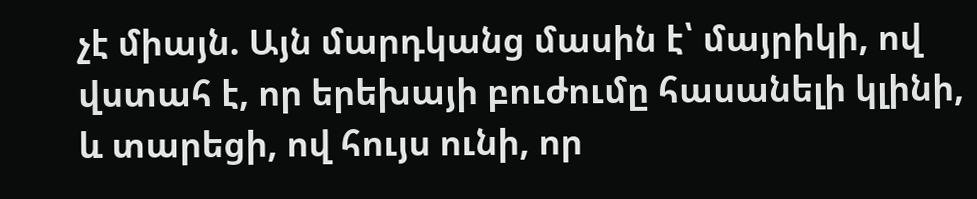չէ միայն. Այն մարդկանց մասին է՝ մայրիկի, ով վստահ է, որ երեխայի բուժումը հասանելի կլինի, և տարեցի, ով հույս ունի, որ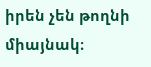իրեն չեն թողնի միայնակ։